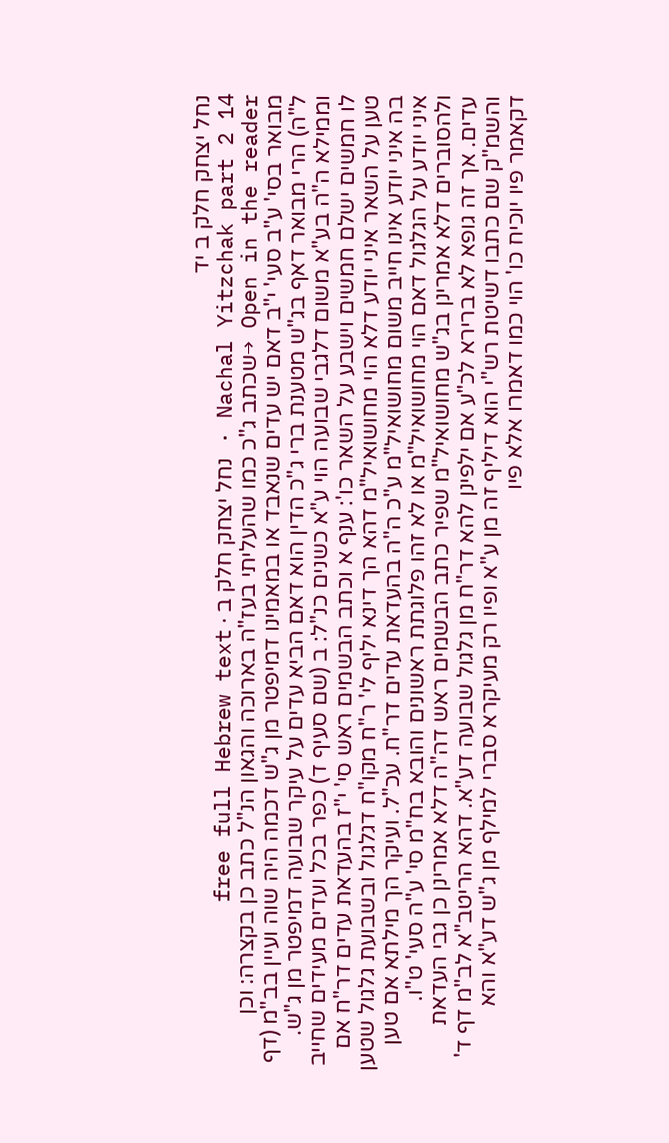נחל יצחק חלק ב יד
Nachal Yitzchak part 2 14 · נחל יצחק חלק ב · free full Hebrew text
Open in the reader →שכתב ג"כ כמו שהעליתי בעז"ה בארוכה והגאון הנ"ל כתב כן בקצרה: וכן מבואר בסי' ע"ב סעי' י"ב דאם יש עדים שנאבד או במאמינו דמיפטר מן ג"ש דכמה היה שוה ועיין בב"מ (דף ל"ה) הרי מבואר דאף בג"ש מטענת ברי ג"כ הדין הוא דאם הביא עדים על עיקר שבועה דמיפטר מן ג"ש. וממילא ה"ה בע"א משום דלגבי שבועה הוי ע"א כשנים כנ"ל: ב (שם סעיף ד) כפר בכל ועדים מעידים שחייב לו חמשים ישלם חמשים וישבע על השאר כו': ענף א וכתב הבשמים ראש סי' י"ז בהעדאת עדים דר"ח אם טען על השאר איני יודע דלא הוי מחושואיל"מ דהא הך דינא יליף לי' ר"ח מקו"ח דגלגול ובשבועת גלגול שטען בה איני יודע אינו חייב משום מחושואיל"מ ע"כ ה"ה בהעדאת עדים דר"ח. עכ"ל. ועיקר הך מילתא אם טען איני יודע על הגלגול דאם הוי מחושואיל"מ או לא זהו פלוגתת ראשונים והובא בח"מ סי' ע"ה סעי' ט"ו. ולהסוברים דלא אמרינן בג"ש מחושואיל"מ שפיר כתב הבשמים ראש דה"ה דלא אמרינן כן גבי העדאת עדים. אך זה גופא לא ברירא לכ"ע אם ילפינן להא דר"ח מן גלגול שבועה דע"א. דהא הריטב"א לב"מ דף ד' והשמ"ק שם כתבו דשיטת רש"י הוא דיליף זה מן ע"א ופיו רק מעיקרא סברי למילף מן ג"ש דע"א והא דקאמר פיו יוכיח כו' הוי כמו דאמרו אלא פיו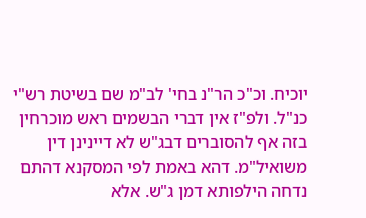יוכיח. וכ"כ הר"נ בחי' לב"מ שם בשיטת רש"י כנ"ל. ולפ"ז אין דברי הבשמים ראש מוכרחין בזה אף להסוברים דבג"ש לא דיינינן דין משואיל"מ. דהא באמת לפי המסקנא דהתם נדחה הילפותא דמן ג"ש. אלא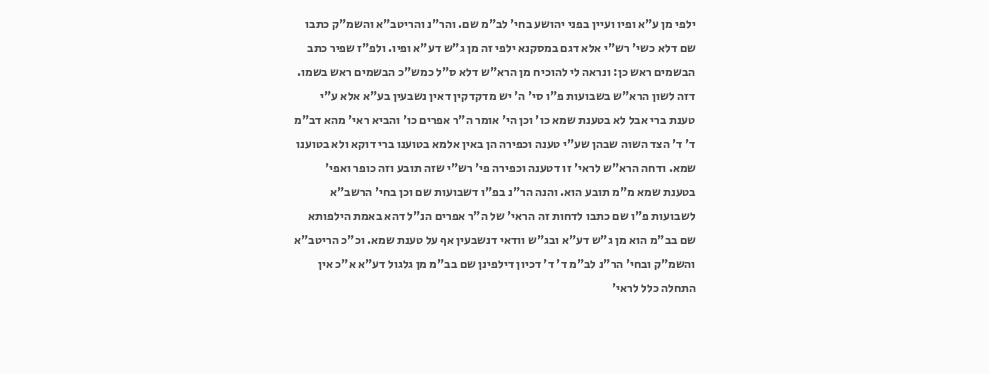ילפי מן ע"א ופיו ועיין בפני יהושע בחי' לב"מ שם. והר"נ והריטב"א והשמ"ק כתבו שם דלא כשי' רש"י אלא דגם במסקנא ילפי זה מן ג"ש דע"א ופיו. ולפ"ז שפיר כתב הבשמים ראש כן: ונראה לי להוכיח מן הרא"ש דלא ס"ל כמש"כ הבשמים ראש בשמו. דזה לשון הרא"ש בשבועות פ"ו סי' ה' יש מדקדקין דאין נשבעין בע"א אלא ע"י טענת ברי אבל לא בטענת שמא כו' וכן הי' אומר ה"ר אפרים כו' והביא ראי' מהא דב"מ ד' ד' הצד השוה שבהן שע"י טענה וכפירה הן באין אלמא בטוענו ברי דוקא ולא בטוענו שמא. ודחה הרא"ש לראי' זו דטענה וכפירה פי' רש"י שזה תובע וזה כופר ואפי' בטענת שמא מ"מ תובע הוא. והנה הר"נ בפ"ו דשבועות שם וכן בחי' הרשב"א לשבועות פ"ו שם כתבו לדחות זה הראי' של ה"ר אפרים הנ"ל דהא באמת הילפותא שם בב"מ הוא מן ג"ש דע"א ובג"ש וודאי דנשבעין אף על טענת שמא. וכ"כ הריטב"א והשמ"ק ובחי' הר"נ לב"מ ד' ד' דכיון דילפינן שם בב"מ מן גלגול דע"א א"כ אין התחלה כלל לראי'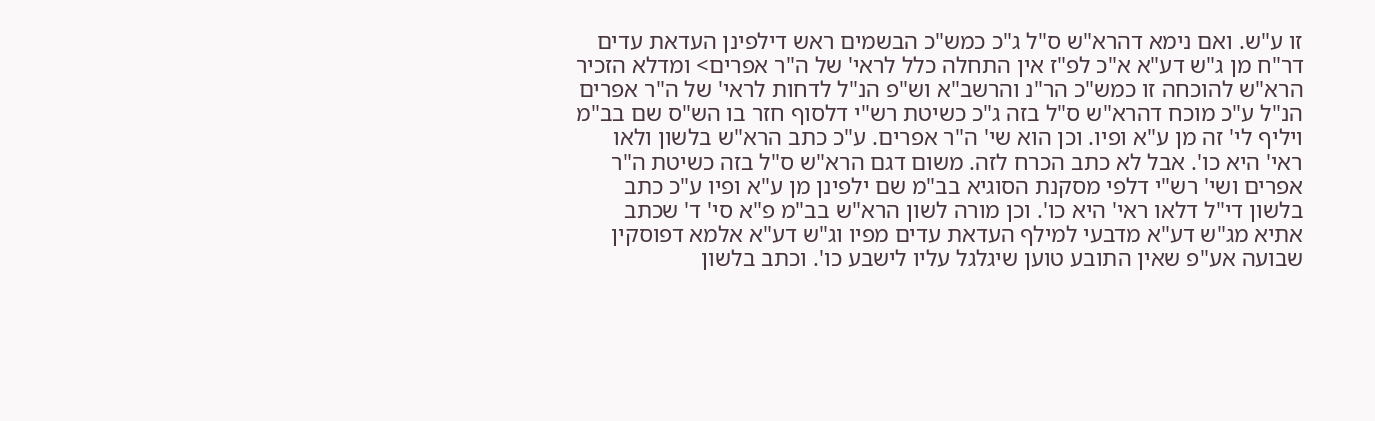זו ע"ש. ואם נימא דהרא"ש ס"ל ג"כ כמש"כ הבשמים ראש דילפינן העדאת עדים דר"ח מן ג"ש דע"א א"כ לפ"ז אין התחלה כלל לראי' של ה"ר אפרים> ומדלא הזכיר הרא"ש להוכחה זו כמש"כ הר"נ והרשב"א וש"פ הנ"ל לדחות לראי' של ה"ר אפרים הנ"ל ע"כ מוכח דהרא"ש ס"ל בזה ג"כ כשיטת רש"י דלסוף חזר בו הש"ס שם בב"מ ויליף לי' זה מן ע"א ופיו. וכן הוא שי' ה"ר אפרים. ע"כ כתב הרא"ש בלשון ולאו ראי' היא כו'. אבל לא כתב הכרח לזה. משום דגם הרא"ש ס"ל בזה כשיטת ה"ר אפרים ושי' רש"י דלפי מסקנת הסוגיא בב"מ שם ילפינן מן ע"א ופיו ע"כ כתב בלשון די"ל דלאו ראי' היא כו'. וכן מורה לשון הרא"ש בב"מ פ"א סי' ד' שכתב אתיא מג"ש דע"א מדבעי למילף העדאת עדים מפיו וג"ש דע"א אלמא דפוסקין שבועה אע"פ שאין התובע טוען שיגלגל עליו לישבע כו'. וכתב בלשון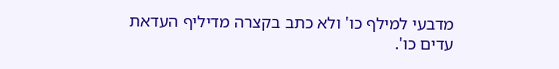מדבעי למילף כו' ולא כתב בקצרה מדיליף העדאת עדים כו'.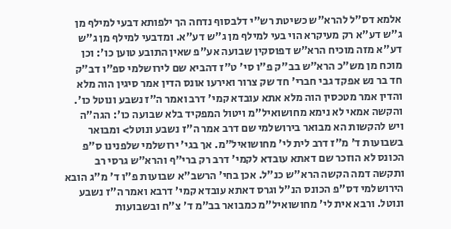אלמא דס"ל להרא"ש כשיטת רש"י דלבסוף נדחה הך ילפותא דבעי למילף מן ג"ש דע"א רק מעיקרא הוי בעי למילף מן ג"ש דע"א. ומדבעי למילף מן ג"ש דע"א מזה מוכיח הרא"ש דפוסקין שבועה אע"פ שאין התובע טוען כו': וכן מוכח מן מש"כ הרא"ש בב"ק פ"ו סי' ט"ז דהביא שם לירושלמי ספ"ו דב"ק חד בר נש אפקד גבי חברי' חד שק צרור ואירעו אונס הדין אמר סיגין הוה מלא והדין אמר מטכסין הוה מלא אתא עובדא קמי' דרב ואמר ה"ז נשבע ונוטל כו'. והקשה אמאי לא נימא מחושואיל"מ ויטול המפקיד בלא שבועה כו': הגה"ה ויש להקשות הא מבואר בירושלמי שם דרב אמר ה"ז נשבע ונוטל> ומבואר בשבועות ד' מ"ז דרב לית לי' מחושואיל"מ. אך בגי' ירושלמי שלפנינו ס"פ הכונס לא הוזכר שם דאתא עובדא לקמי' דרב רק ברי"ף והרא"ש גרסי רב ותקשה דמה הקשה הרא"ש כנ"ל. אכן בחי' הרשב"א שבועות פ"ו ד' מ"ג הובא הירושלמי דס"פ הכונס הנ"ל וגרס דאתא עובדא קמי' דרבא ואמר ה"ז נשבע ונוטל. ורבא אית לי' מחושואיל"מ כמבואר בב"מ ד' צ"ח ובשבועות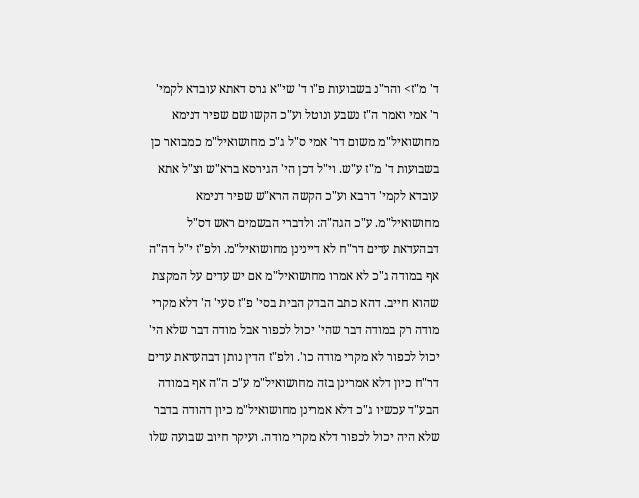ד' מ"ז> והר"נ בשבועות פ"ו ד' שי"א גרס דאתא עובדא לקמי' ר' אמי ואמר ה"ז נשבע ונוטל וע"כ הקשו שם שפיר דנימא מחושואיל"מ משום דר' אמי ס"ל ג"כ מחושואיל"מ כמבואר כן בשבועות ד' מ"ז ע"ש. וי"ל דכן הי' הגירסא ברא"ש וצ"ל אתא עובדא לקמי' דרבא וע"כ הקשה הרא"ש שפיר דנימא מחושואיל"מ. ע"כ הגה"ה: ולדברי הבשמים ראש דס"ל דבהעדאת עדים דר"ח לא דיינינן מחושואיל"מ. ולפ"ז י"ל דה"ה אף במודה ג"כ לא אמרו מחושואיל"מ אם יש עדים על המקצת שהוא חייב. דהא כתב הבדק הבית בסי' פ"ז סעי' ה' דלא מקרי מודה רק במודה דבר שהי' יכול לכפור אבל מודה דבר שלא הי' יכול לכפור לא מקרי מודה כו'. ולפ"ז הדין נותן דבהעדאת עדים דר"ח כיון דלא אמרינן בזה מחושואיל"מ ע"כ ה"ה אף במודה הבע"ד עכשיו ג"כ דלא אמרינן מחושואיל"מ כיון דהודה בדבר שלא היה יכול לכפור דלא מקרי מודה. ועיקר חיוב שבועה שלו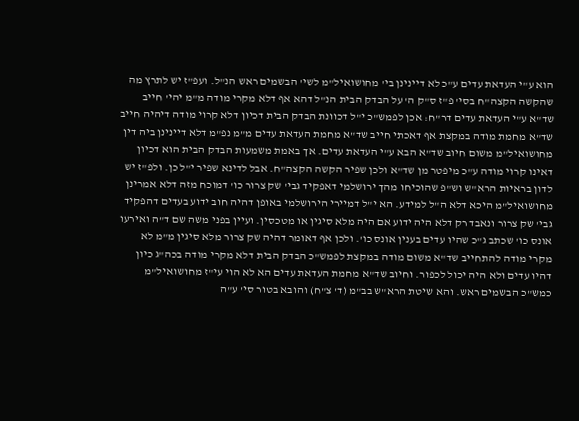הוא ע"י העדאת עדים ע"כ לא דיינינן בי' מחושואיל"מ לשי' הבשמים ראש הנ"ל. ועפ"ז יש לתרץ מה שהקשה הקצה"ח בסי' פ"ז ס"ק ה' על הבדק הבית הנ"ל דהא אף דלא מקרי מודה מ"מ יהי' חייב שד"א ע"י העדאת עדים דר"ח: אכן לפמש"כ י"ל דכוונת הבדק הבית דכיון דלא קרוי מודה דיהיה חייב שד"א מחמת מודה במקצת אף דאכתי חייב שד"א מחמת העדאת עדים מ"מ נפ"מ דלא דיינינן ביה דין מחושואיל"מ משום חיוב שד"א הבא ע"י העדאת עדים. אך באמת משמעות הבדק הבית הוא דכיון דאינו קרוי מודה ע"כ מיפטר מן שד"א ולכן שפיר הקשה הקצה"ח. אבל לדינא שפיר י"ל כן. ולפ"ז יש לדון בראיות הרא"ש וש"פ שהוכיחו מהך ירושלמי דאפקיד גבי' שק צרור כו' דמוכח מזה דלא אמרינן מחושואיל"מ היכא דלא ה"ל למידע. הא י"ל דמיירי הירושלמי באופן דהיה חוב ידוע בעדים דהפקיד גבי' שק צרור ונאבד רק דלא היה ידוע אם היה מלא סיגין או מטכסין. ועיין בפני משה שם ד"ה ואירעו אונס כו' שכתב ג"כ שהיו עדים בענין אונס כו'. ולכן אף דאומר דהיה שק צרור מלא סיגין מ"מ לא מקרי מודה להתחייב שד"א משום מודה במקצת לפמש"כ הבדק הבית דלא מקרי מודה בכה"ג כיון דהיו עדים ולא היה יכול לכפור. וחיוב שד"א מחמת העדאת עדים הא לא הוי עי"ז מחושואיל"מ כמש"כ הבשמים ראש. והא שיטת הרא"ש בב"מ (ד' צ"ח) והובא בטור סי' ע"ה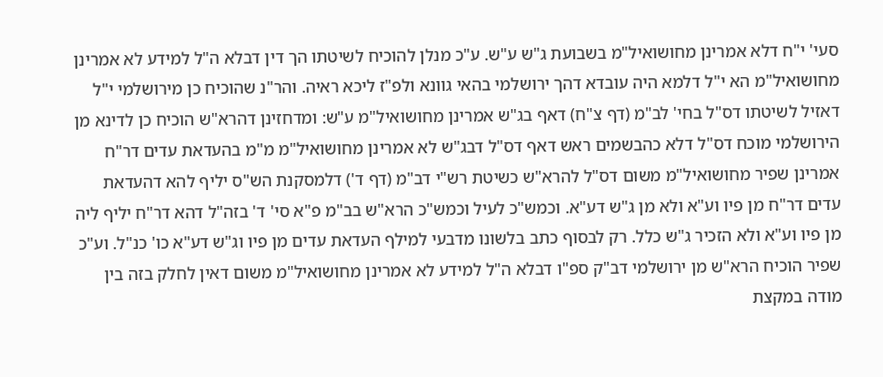סעי' י"ח דלא אמרינן מחושואיל"מ בשבועת ג"ש ע"ש. ע"כ מנלן להוכיח לשיטתו הך דין דבלא ה"ל למידע לא אמרינן מחושואיל"מ הא י"ל דלמא היה עובדא דהך ירושלמי בהאי גוונא ולפ"ז ליכא ראיה. והר"נ שהוכיח כן מירושלמי י"ל דאזיל לשיטתו דס"ל בחי' לב"מ (דף צ"ח) דאף בג"ש אמרינן מחושואיל"מ ע"ש: ומדחזינן דהרא"ש הוכיח כן לדינא מן הירושלמי מוכח דס"ל דלא כהבשמים ראש דאף דס"ל דבג"ש לא אמרינן מחושואיל"מ מ"מ בהעדאת עדים דר"ח אמרינן שפיר מחושואיל"מ משום דס"ל להרא"ש כשיטת רש"י דב"מ (דף ד') דלמסקנת הש"ס יליף להא דהעדאת עדים דר"ח מן פיו וע"א ולא מן ג"ש דע"א. וכמש"כ לעיל וכמש"כ הרא"ש בב"מ פ"א סי' ד' בזה"ל דהא דר"ח יליף ליה מן פיו וע"א ולא הזכיר ג"ש כלל. רק לבסוף כתב בלשונו מדבעי למילף העדאת עדים מן פיו וג"ש דע"א כו' כנ"ל. וע"כ שפיר הוכיח הרא"ש מן ירושלמי דב"ק ספ"ו דבלא ה"ל למידע לא אמרינן מחושואיל"מ משום דאין לחלק בזה בין מודה במקצת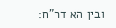ובין הא דר"ח: